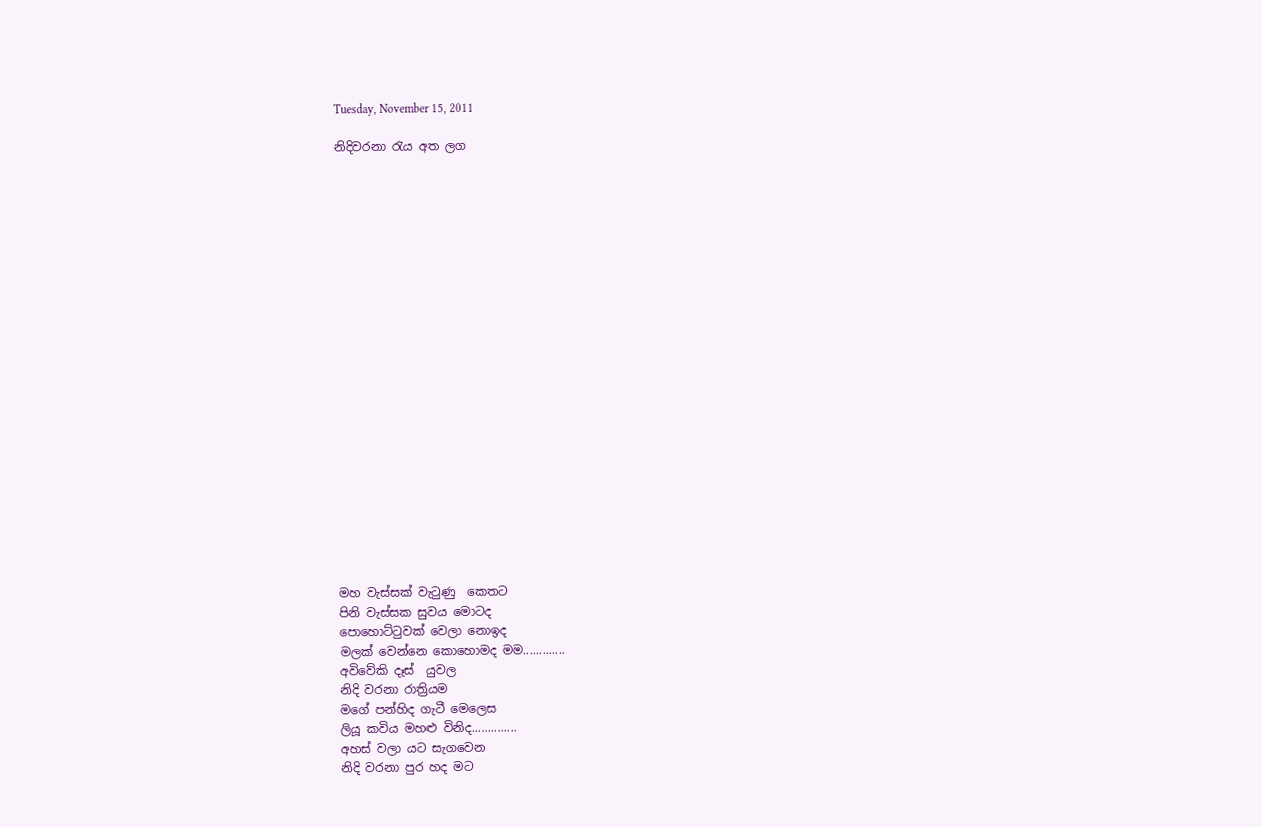Tuesday, November 15, 2011

නිදිවරනා රැය අත ලග






















මහ වැස්සක් වැටුණු  කෙතට
පිනි වැස්සක සුවය මොටද
පොහොට්‍ටුවක් වෙලා නොඉද
මලක් වෙන්නෙ කොහොමද මම.............
අවිවේකි දෑස්  යුවල
නිදි වරනා රාත්‍රියම
මගේ පන්හිද ගැටී මෙලෙස
ලියූ කවිය මහළු විනිද..............
අහස් වලා යට සැගවෙන
නිදි වරනා පුර හද මට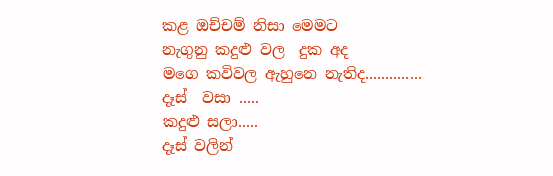කළ ඔච්චම් නිසා මෙමට
නැගුනු කදුළු වල  දුක අද
මගෙ කවිවල ඇහුනෙ නැතිද..............
දෑස්  වසා .....
කදුළු සලා.....
දෑස් වලින්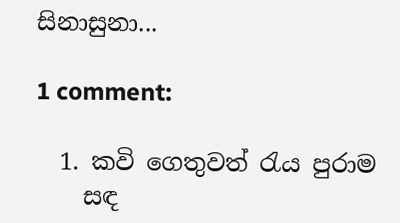සිනාසුනා...

1 comment:

  1. කවි ගෙතුවත් රැය පුරාම
    සඳ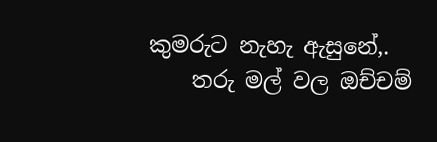කුමරුට නැහැ ඇසුනේ,.
    තරු මල් වල ඔච්චම්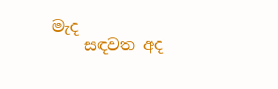මැද
    සඳවත අද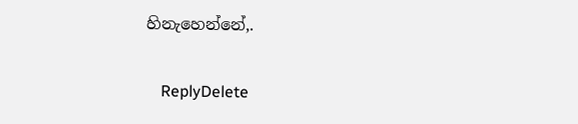හිනැහෙන්නේ,.

    ReplyDelete